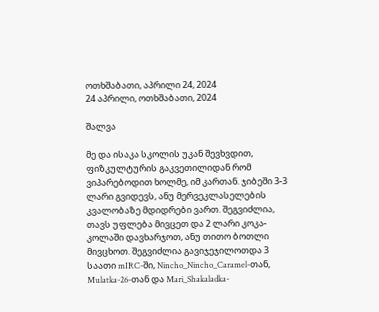ოთხშაბათი, აპრილი 24, 2024
24 აპრილი, ოთხშაბათი, 2024

შალვა

მე და ისაკა სკოლის უკან შევხვდით, ფიზკულტურის გაკვეთილიდან რომ ვიპარებოდით ხოლმე, იმ კართან. ჯიბეში 3-3 ლარი გვიდევს, ანუ მერვეკლასელების კვალობაზე მდიდრები ვართ. შეგვიძლია, თავს უფლება მივცეთ და 2 ლარი კოკა-კოლაში დავხარჯოთ, ანუ თითო ბოთლი მივცხოთ. შეგვიძლია გავიჯეჯილოთდა 3 საათი mIRC-ში, Nincho_Nincho_Caramel-თან, Mulatka-26-თან და Mari_Shakaladka-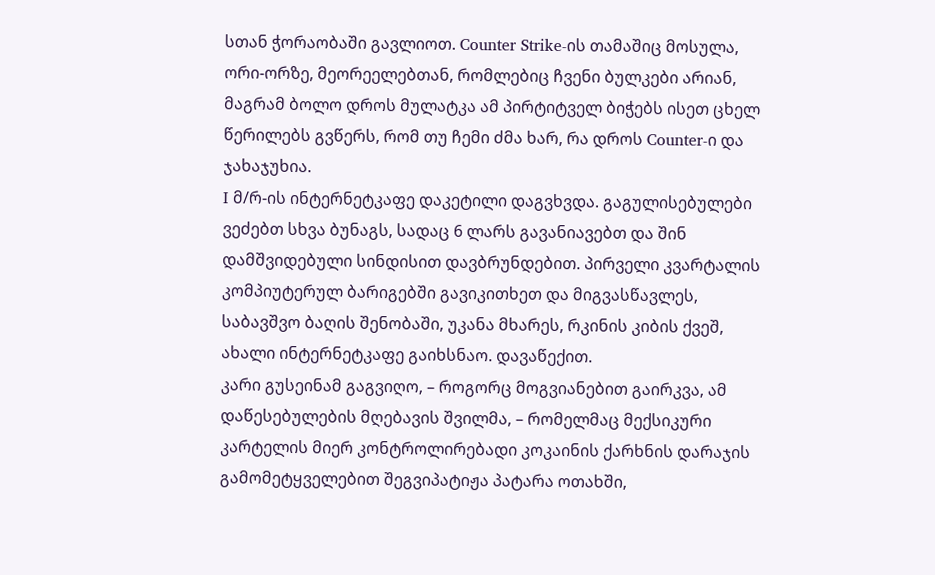სთან ჭორაობაში გავლიოთ. Counter Strike-ის თამაშიც მოსულა, ორი-ორზე, მეორეელებთან, რომლებიც ჩვენი ბულკები არიან, მაგრამ ბოლო დროს მულატკა ამ პირტიტველ ბიჭებს ისეთ ცხელ წერილებს გვწერს, რომ თუ ჩემი ძმა ხარ, რა დროს Counter-ი და ჯახაჯუხია.
I მ/რ-ის ინტერნეტკაფე დაკეტილი დაგვხვდა. გაგულისებულები ვეძებთ სხვა ბუნაგს, სადაც 6 ლარს გავანიავებთ და შინ დამშვიდებული სინდისით დავბრუნდებით. პირველი კვარტალის კომპიუტერულ ბარიგებში გავიკითხეთ და მიგვასწავლეს, საბავშვო ბაღის შენობაში, უკანა მხარეს, რკინის კიბის ქვეშ, ახალი ინტერნეტკაფე გაიხსნაო. დავაწექით.
კარი გუსეინამ გაგვიღო, – როგორც მოგვიანებით გაირკვა, ამ დაწესებულების მღებავის შვილმა, – რომელმაც მექსიკური კარტელის მიერ კონტროლირებადი კოკაინის ქარხნის დარაჯის გამომეტყველებით შეგვიპატიჟა პატარა ოთახში,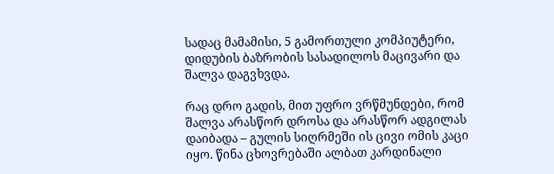სადაც მამამისი, 5 გამორთული კომპიუტერი, დიდუბის ბაზრობის სასადილოს მაცივარი და შალვა დაგვხვდა.

რაც დრო გადის, მით უფრო ვრწმუნდები, რომ შალვა არასწორ დროსა და არასწორ ადგილას დაიბადა – გულის სიღრმეში ის ცივი ომის კაცი იყო. წინა ცხოვრებაში ალბათ კარდინალი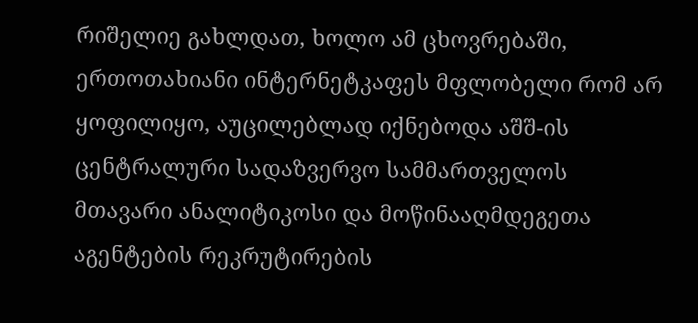რიშელიე გახლდათ, ხოლო ამ ცხოვრებაში, ერთოთახიანი ინტერნეტკაფეს მფლობელი რომ არ ყოფილიყო, აუცილებლად იქნებოდა აშშ-ის ცენტრალური სადაზვერვო სამმართველოს მთავარი ანალიტიკოსი და მოწინააღმდეგეთა აგენტების რეკრუტირების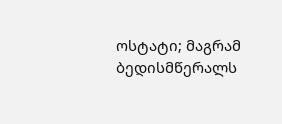ოსტატი; მაგრამ ბედისმწერალს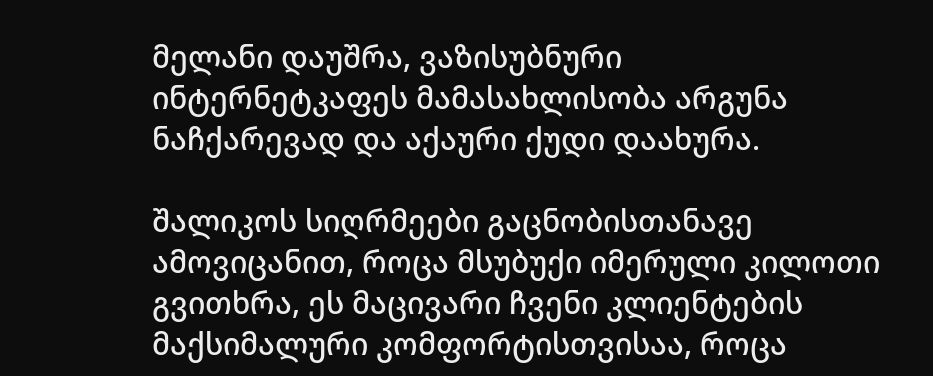მელანი დაუშრა, ვაზისუბნური ინტერნეტკაფეს მამასახლისობა არგუნა ნაჩქარევად და აქაური ქუდი დაახურა.

შალიკოს სიღრმეები გაცნობისთანავე ამოვიცანით, როცა მსუბუქი იმერული კილოთი გვითხრა, ეს მაცივარი ჩვენი კლიენტების მაქსიმალური კომფორტისთვისაა, როცა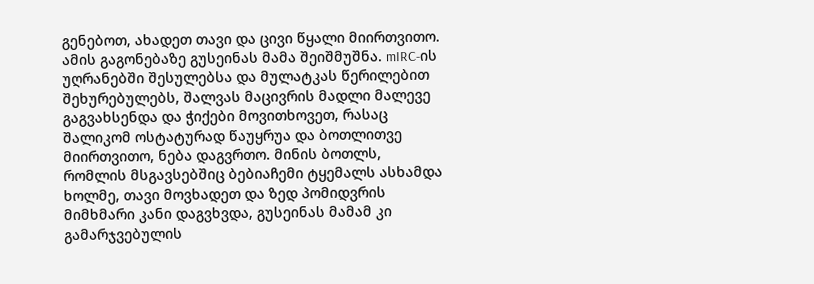გენებოთ, ახადეთ თავი და ცივი წყალი მიირთვითო. ამის გაგონებაზე გუსეინას მამა შეიშმუშნა. mIRC-ის უღრანებში შესულებსა და მულატკას წერილებით შეხურებულებს, შალვას მაცივრის მადლი მალევე გაგვახსენდა და ჭიქები მოვითხოვეთ, რასაც შალიკომ ოსტატურად წაუყრუა და ბოთლითვე მიირთვითო, ნება დაგვრთო. მინის ბოთლს, რომლის მსგავსებშიც ბებიაჩემი ტყემალს ასხამდა ხოლმე, თავი მოვხადეთ და ზედ პომიდვრის მიმხმარი კანი დაგვხვდა, გუსეინას მამამ კი გამარჯვებულის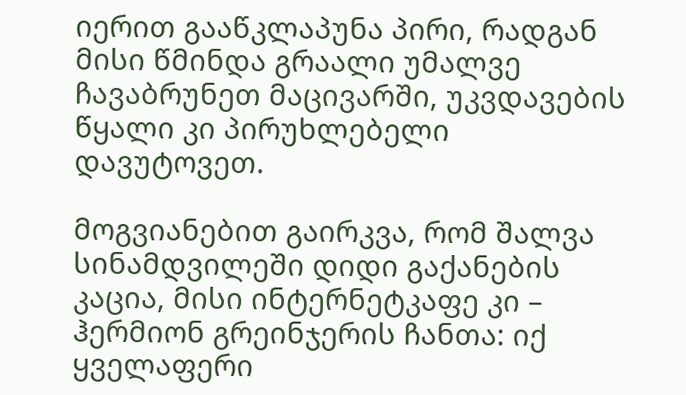იერით გააწკლაპუნა პირი, რადგან მისი წმინდა გრაალი უმალვე ჩავაბრუნეთ მაცივარში, უკვდავების წყალი კი პირუხლებელი დავუტოვეთ.

მოგვიანებით გაირკვა, რომ შალვა სინამდვილეში დიდი გაქანების კაცია, მისი ინტერნეტკაფე კი – ჰერმიონ გრეინჯერის ჩანთა: იქ ყველაფერი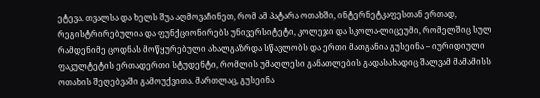ეტევა. თვალსა და ხელს შუა აღმოვაჩინეთ, რომ ამ პატარა ოთახში, ინტერნეტკაფესთან ერთად, რეგისტრირებულია და ფუნქციონირებს უნივერსიტეტი, კოლეჯი და სკოლა-ლიცეუმი, რომელშიც სულ რამდენიმე ცოდნას მოწყურებული ახალგაზრდა სწავლობს და ერთი მათგანია გუსეინა – იურიდიული ფაკულტეტის ერთადერთი სტუდენტი, რომლის უმაღლესი განათლების გადასახადიც შალვამ მამამისს ოთახის შეღებვაში გამოუქვითა. მართლაც, გუსეინა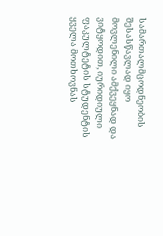სამართალმცოდნეობის შესასწავლად იყო მოვლენილი ამქვეყნად და ვიტყოდით, იურიდიული ფაკულტეტის სტუდენტის ყველა მოთხოვნას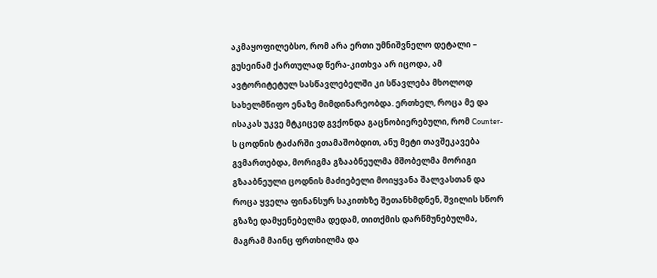აკმაყოფილებსო, რომ არა ერთი უმნიშვნელო დეტალი – გუსეინამ ქართულად წერა-კითხვა არ იცოდა, ამ ავტორიტეტულ სასწავლებელში კი სწავლება მხოლოდ სახელმწიფო ენაზე მიმდინარეობდა. ერთხელ, როცა მე და ისაკას უკვე მტკიცედ გვქონდა გაცნობიერებული, რომ Counter-ს ცოდნის ტაძარში ვთამაშობდით, ანუ მეტი თავშეკავება გვმართებდა, მორიგმა გზააბნეულმა მშობელმა მორიგი გზააბნეული ცოდნის მაძიებელი მოიყვანა შალვასთან და როცა ყველა ფინანსურ საკითხზე შეთანხმდნენ, შვილის სწორ გზაზე დამყენებელმა დედამ, თითქმის დარწმუნებულმა, მაგრამ მაინც ფრთხილმა და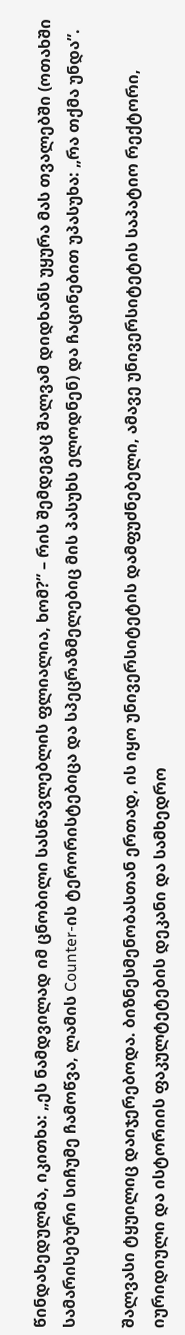წინდახედულმა, იკითხა: „ეს ნამდვილად იმ ცნობილი სასწავლებლის ფლიალია, ხომ?” – რის შემდეგაც შალვამ დიდხანს უყურა მას თვალებში (ოთახში სამარისებური სიჩუმე ჩამოწვა, ლამის Counter-ის ტერორისტებიცა და სპეცრაზმელებიც მის პასუხს ელოდნენ) და ჩაცინებით უპასუხა: „რა თქმა უნდა”.

შალვასი ტყუილიც დაიჯერებოდა. ბიზნესმენობასთან ერთად, ის იყო უნივერსიტეტის დამფუძნებელი, ამავე უნივერსიტეტის საპატიო რექტორი, იურიდიული და ისტორიის ფაკულტეტების დეკანი და სამხედრო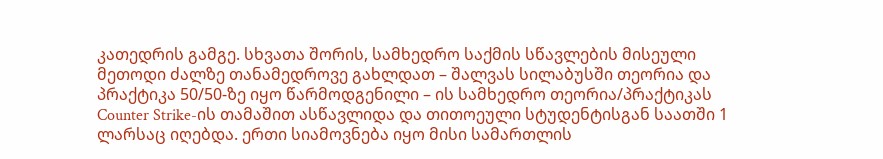კათედრის გამგე. სხვათა შორის, სამხედრო საქმის სწავლების მისეული მეთოდი ძალზე თანამედროვე გახლდათ – შალვას სილაბუსში თეორია და პრაქტიკა 50/50-ზე იყო წარმოდგენილი – ის სამხედრო თეორია/პრაქტიკას Counter Strike-ის თამაშით ასწავლიდა და თითოეული სტუდენტისგან საათში 1 ლარსაც იღებდა. ერთი სიამოვნება იყო მისი სამართლის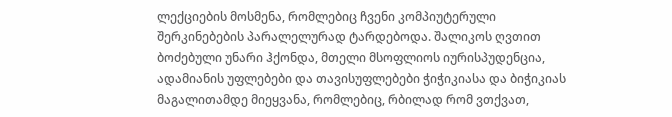ლექციების მოსმენა, რომლებიც ჩვენი კომპიუტერული შერკინებების პარალელურად ტარდებოდა. შალიკოს ღვთით ბოძებული უნარი ჰქონდა, მთელი მსოფლიოს იურისპუდენცია, ადამიანის უფლებები და თავისუფლებები ჭიჭიკიასა და ბიჭიკიას მაგალითამდე მიეყვანა, რომლებიც, რბილად რომ ვთქვათ,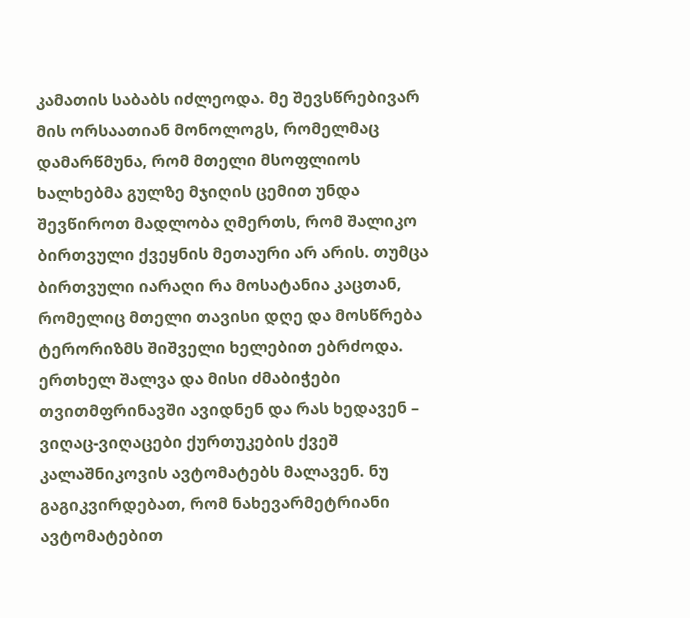კამათის საბაბს იძლეოდა. მე შევსწრებივარ მის ორსაათიან მონოლოგს, რომელმაც დამარწმუნა, რომ მთელი მსოფლიოს ხალხებმა გულზე მჯიღის ცემით უნდა შევწიროთ მადლობა ღმერთს, რომ შალიკო ბირთვული ქვეყნის მეთაური არ არის. თუმცა ბირთვული იარაღი რა მოსატანია კაცთან, რომელიც მთელი თავისი დღე და მოსწრება ტერორიზმს შიშველი ხელებით ებრძოდა. ერთხელ შალვა და მისი ძმაბიჭები თვითმფრინავში ავიდნენ და რას ხედავენ – ვიღაც-ვიღაცები ქურთუკების ქვეშ კალაშნიკოვის ავტომატებს მალავენ. ნუ გაგიკვირდებათ, რომ ნახევარმეტრიანი ავტომატებით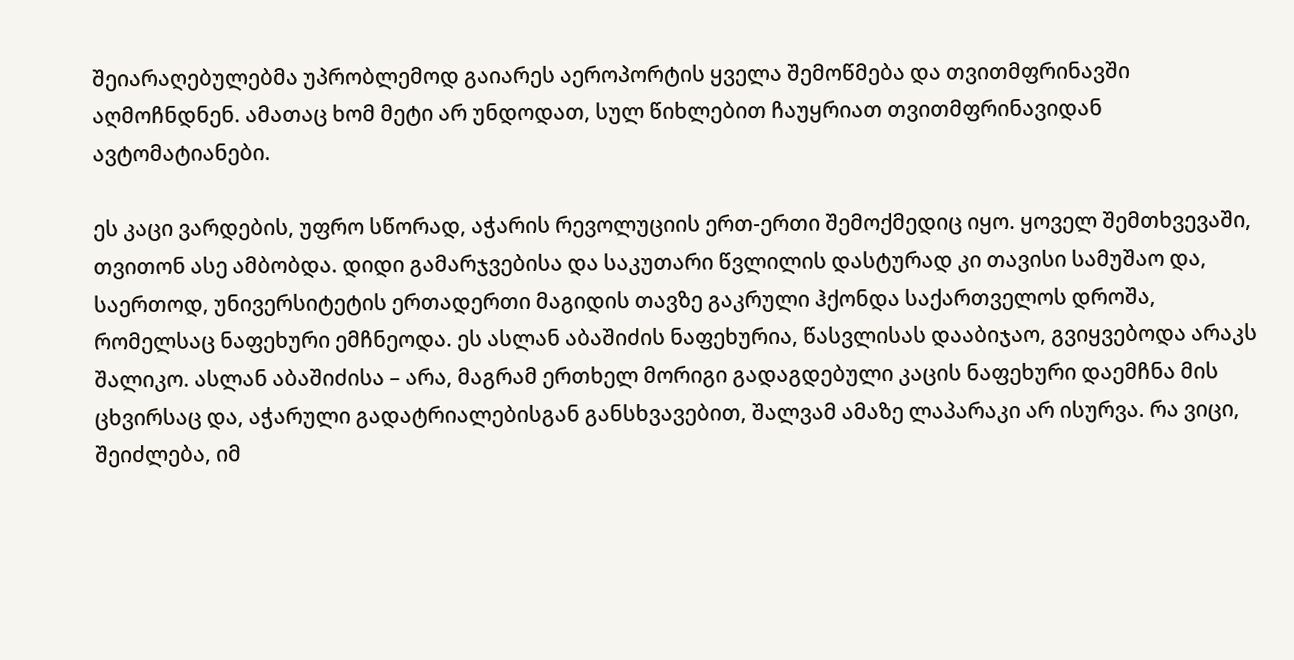შეიარაღებულებმა უპრობლემოდ გაიარეს აეროპორტის ყველა შემოწმება და თვითმფრინავში აღმოჩნდნენ. ამათაც ხომ მეტი არ უნდოდათ, სულ წიხლებით ჩაუყრიათ თვითმფრინავიდან ავტომატიანები.

ეს კაცი ვარდების, უფრო სწორად, აჭარის რევოლუციის ერთ-ერთი შემოქმედიც იყო. ყოველ შემთხვევაში, თვითონ ასე ამბობდა. დიდი გამარჯვებისა და საკუთარი წვლილის დასტურად კი თავისი სამუშაო და, საერთოდ, უნივერსიტეტის ერთადერთი მაგიდის თავზე გაკრული ჰქონდა საქართველოს დროშა, რომელსაც ნაფეხური ემჩნეოდა. ეს ასლან აბაშიძის ნაფეხურია, წასვლისას დააბიჯაო, გვიყვებოდა არაკს შალიკო. ასლან აბაშიძისა – არა, მაგრამ ერთხელ მორიგი გადაგდებული კაცის ნაფეხური დაემჩნა მის ცხვირსაც და, აჭარული გადატრიალებისგან განსხვავებით, შალვამ ამაზე ლაპარაკი არ ისურვა. რა ვიცი, შეიძლება, იმ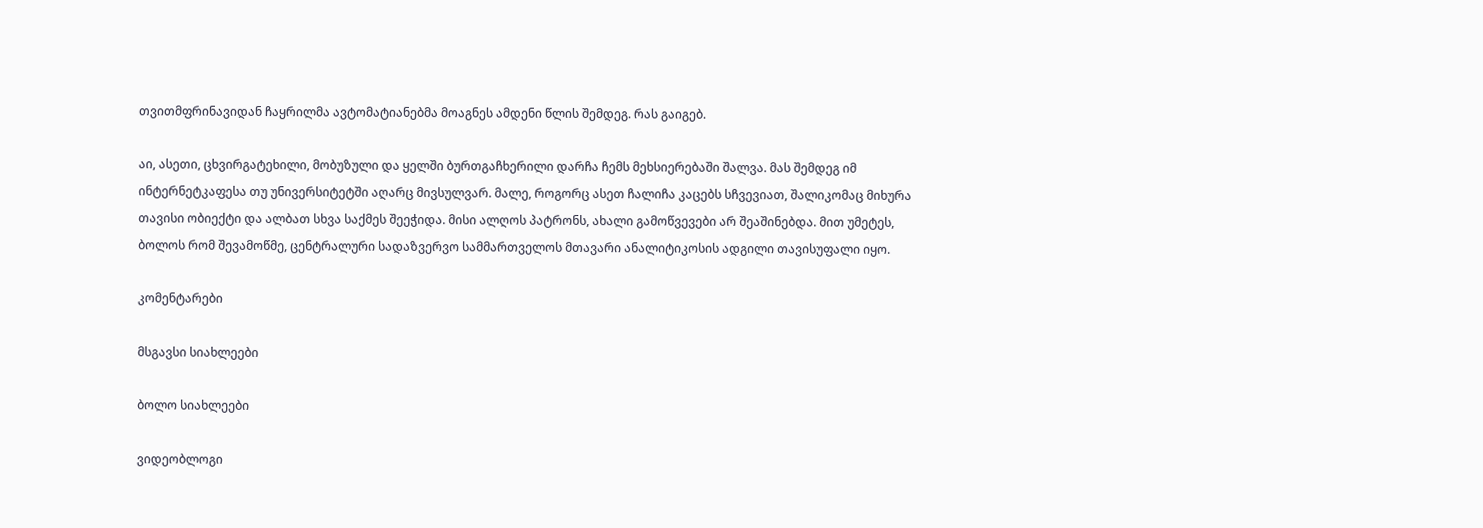თვითმფრინავიდან ჩაყრილმა ავტომატიანებმა მოაგნეს ამდენი წლის შემდეგ. რას გაიგებ.

აი, ასეთი, ცხვირგატეხილი, მობუზული და ყელში ბურთგაჩხერილი დარჩა ჩემს მეხსიერებაში შალვა. მას შემდეგ იმ ინტერნეტკაფესა თუ უნივერსიტეტში აღარც მივსულვარ. მალე, როგორც ასეთ ჩალიჩა კაცებს სჩვევიათ, შალიკომაც მიხურა თავისი ობიექტი და ალბათ სხვა საქმეს შეეჭიდა. მისი ალღოს პატრონს, ახალი გამოწვევები არ შეაშინებდა. მით უმეტეს, ბოლოს რომ შევამოწმე, ცენტრალური სადაზვერვო სამმართველოს მთავარი ანალიტიკოსის ადგილი თავისუფალი იყო.

კომენტარები

მსგავსი სიახლეები

ბოლო სიახლეები

ვიდეობლოგი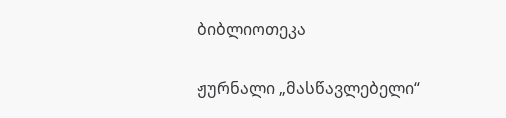ბიბლიოთეკა

ჟურნალი „მასწავლებელი“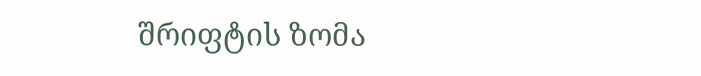შრიფტის ზომა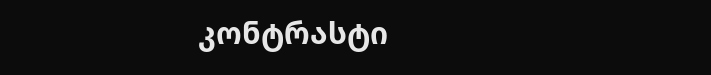კონტრასტი